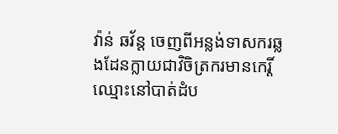វ៉ាន់ ឆវ័ន្ត ចេញពីអន្លង់ទាសករឆ្លងដែនក្លាយជាវិចិត្រករមានកេរ្តិ៍ឈ្មោះនៅបាត់ដំប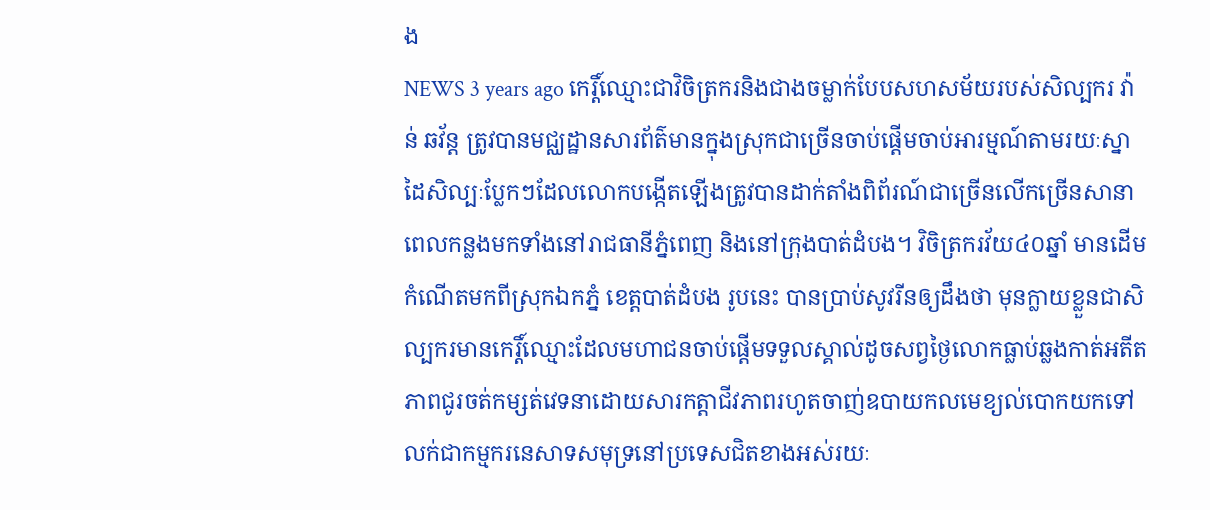ង
NEWS 3 years ago កេរ្តិ៍ឈ្មោះជាវិចិត្រករនិងជាងចម្លាក់បែបសហសម័យរបស់សិល្បករ វ៉ាន់ ឆវ័ន្ត ត្រូវបានមជ្ឈដ្ឋានសារព័ត៌មានក្នុងស្រុកជាច្រើនចាប់ផ្តើមចាប់អារម្មណ៍តាមរយៈស្នាដៃសិល្បៈប្លែកៗដែលលោកបង្កើតឡើងត្រូវបានដាក់តាំងពិព័រណ៍ជាច្រើនលើកច្រើនសានាពេលកន្លងមកទាំងនៅរាជធានីភ្នំពេញ និងនៅក្រុងបាត់ដំបង។ វិចិត្រករវ័យ៤០ឆ្នាំ មានដើមកំណើតមកពីស្រុកឯកភ្នំ ខេត្តបាត់ដំបង រូបនេះ បានប្រាប់សូវរីនឲ្យដឹងថា មុនក្លាយខ្លួនជាសិល្បករមានកេរ្តិ៍ឈ្មោះដែលមហាជនចាប់ផ្តើមទទួលស្គាល់ដូចសព្វថ្ងៃលោកធ្លាប់ឆ្លងកាត់អតីតភាពជូរចត់កម្សត់វេទនាដោយសារកត្តាជីវភាពរហូតចាញ់ឧបាយកលមេខ្យល់បោកយកទៅលក់ជាកម្មករនេសាទសមុទ្រនៅប្រទេសជិតខាងអស់រយៈ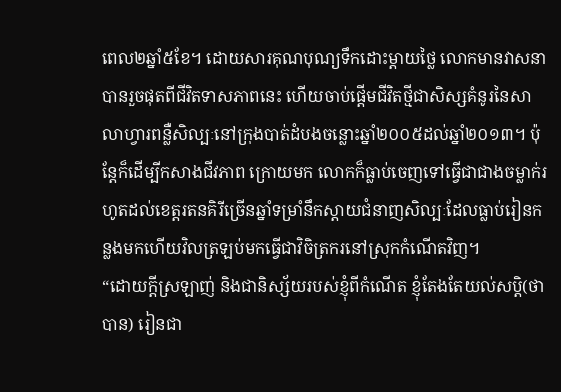ពេល២ឆ្នាំ៥ខែ។ ដោយសារគុណបុណ្យទឹកដោះម្តាយថ្លៃ លោកមានវាសនាបានរួចផុតពីជីវិតទាសភាពនេះ ហើយចាប់ផ្តើមជីវិតថ្មីជាសិស្សគំនូរនៃសាលាហ្វារពន្លឺសិល្បៈនៅក្រុងបាត់ដំបងចន្លោះឆ្នាំ២០០៥ដល់ឆ្នាំ២០១៣។ ប៉ុន្តែក៏ដើម្បីកសាងជីវភាព ក្រោយមក លោកក៏ធ្លាប់ចេញទៅធ្វើជាជាងចម្លាក់រហូតដល់ខេត្តរតនគិរីច្រើនឆ្នាំទម្រាំនឹកស្តាយជំនាញសិល្បៈដែលធ្លាប់រៀនកន្លងមកហើយវិលត្រឡប់មកធ្វើជាវិចិត្រករនៅស្រុកកំណើតវិញ។
“ដោយក្តីស្រឡាញ់ និងជានិស្ស័យរបស់ខ្ញុំពីកំណើត ខ្ញុំតែងតែយល់សប្តិ(ថាបាន) រៀនជា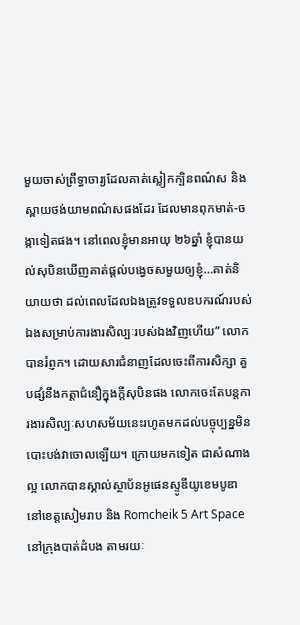មួយចាស់ព្រឹទ្ធាចារ្យដែលគាត់ស្លៀកក្បិនពណ៌ស និងស្ពាយថង់យាមពណ៌សផងដែរ ដែលមានពុកមាត់-ចង្កាទៀតផង។ នៅពេលខ្ញុំមានអាយុ ២៦ឆ្នាំ ខ្ញុំបានយល់សុបិនឃើញគាត់ផ្តល់បង្វេចសមួយឲ្យខ្ញុំ…គាត់និយាយថា ដល់ពេលដែលឯងត្រូវទទួលឧបករណ៍របស់ឯងសម្រាប់ការងារសិល្បៈរបស់ឯងវិញហើយ” លោកបានរំព្ញក។ ដោយសារជំនាញដែលចេះពីការសិក្សា គួបផ្សំនឹងកត្តាជំនឿក្នុងក្តីសុបិនផង លោកចេះតែបន្តការងារសិល្បៈសហសម័យនេះរហូតមកដល់បច្ចុប្បន្នមិនបោះបង់វាចោលឡើយ។ ក្រោយមកទៀត ជាសំណាងល្អ លោកបានស្គាល់ស្ថាប័នអូផេនស្ទូឌីយូខេមបូឌា នៅខេត្តសៀមរាប និង Romcheik 5 Art Space នៅក្រុងបាត់ដំបង តាមរយៈ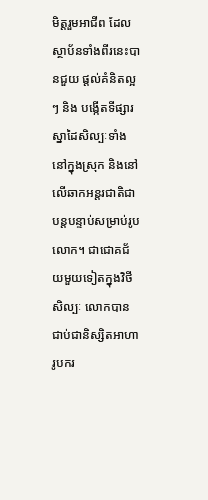មិត្តរួមអាជីព ដែលស្ថាប័នទាំងពីរនេះបានជួយ ផ្តល់គំនិតល្អៗ និង បង្កើតទីផ្សារស្នាដៃសិល្បៈទាំងនៅក្នុងស្រុក និងនៅលើឆាកអន្តរជាតិជាបន្តបន្ទាប់សម្រាប់រូប លោក។ ជាជោគជ័យមួយទៀតក្នុងវិថីសិល្បៈ លោកបានជាប់ជានិស្សិតអាហារូបករ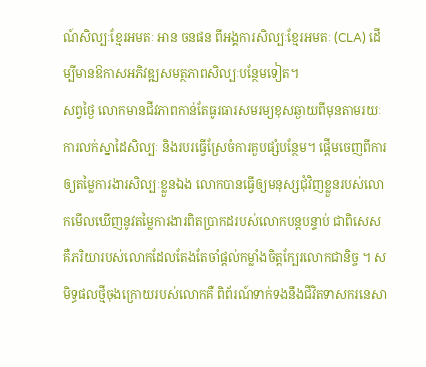ណ៍សិល្បៈខ្មែរអមតៈ អាន ចនផន ពីអង្គការសិល្បៈខ្មែរអមតៈ (CLA) ដើម្បីមានឱកាសអភិវឌ្ឍសមត្ថភាពសិល្បៈបន្ថែមទៀត។
សព្វថ្ងៃ លោកមានជីវភាពកាន់តែធូរធារសមរម្យខុសឆ្ងាយពីមុនតាមរយៈការលក់ស្នាដៃសិល្បៈ និងរបរធ្វើស្រែចំការគួបផ្សំបន្ថែម។ ផ្តើមចេញពីការឲ្យតម្លៃការងារសិល្បៈខ្លួនឯង លោកបានធ្វើឲ្យមនុស្សជុំវិញខ្លួនរបស់លោកមើលឃើញនូវតម្លៃការងារពិតប្រាកដរបស់លោកបន្តបន្ទាប់ ជាពិសេសគឺភរិយារបស់លោកដែលតែងតែចាំផ្តល់កម្លាំងចិត្តក្បែរលោកជានិច្ច ។ សមិទ្ធផលថ្មីចុងក្រោយរបស់លោកគឺ ពិព័រណ៍ទាក់ទងនឹងជីវិតទាសករនេសា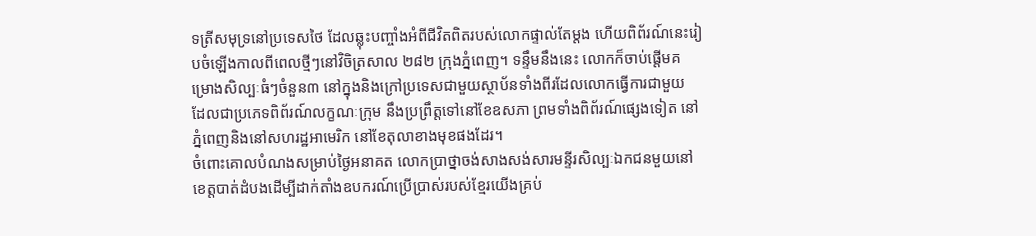ទត្រីសមុទ្រនៅប្រទេសថៃ ដែលឆ្លុះបញ្ចាំងអំពីជីវិតពិតរបស់លោកផ្ទាល់តែម្តង ហើយពិព័រណ៍នេះរៀបចំឡើងកាលពីពេលថ្មីៗនៅវិចិត្រសាល ២៨២ ក្រុងភ្នំពេញ។ ទន្ទឹមនឹងនេះ លោកក៏ចាប់ផ្តើមគម្រោងសិល្បៈធំៗចំនួន៣ នៅក្នុងនិងក្រៅប្រទេសជាមួយស្ថាប័នទាំងពីរដែលលោកធ្វើការជាមួយ ដែលជាប្រភេទពិព័រណ៍លក្ខណៈក្រុម នឹងប្រព្រឹត្តទៅនៅខែឧសភា ព្រមទាំងពិព័រណ៍ផ្សេងទៀត នៅភ្នំពេញនិងនៅសហរដ្ឋអាមេរិក នៅខែតុលាខាងមុខផងដែរ។
ចំពោះគោលបំណងសម្រាប់ថ្ងៃអនាគត លោកប្រាថ្នាចង់សាងសង់សារមន្ទីរសិល្បៈឯកជនមួយនៅខេត្តបាត់ដំបងដើម្បីដាក់តាំងឧបករណ៍ប្រើប្រាស់របស់ខ្មែរយើងគ្រប់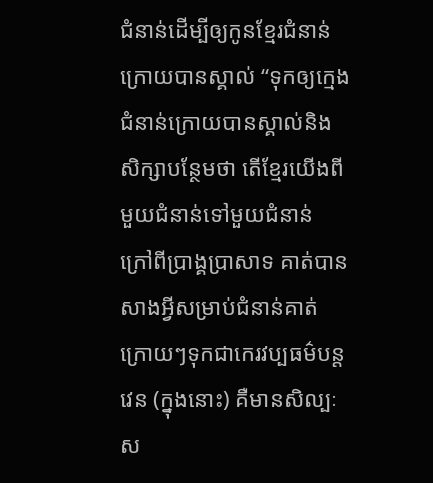ជំនាន់ដើម្បីឲ្យកូនខ្មែរជំនាន់ក្រោយបានស្គាល់ “ទុកឲ្យក្មេងជំនាន់ក្រោយបានស្គាល់និងសិក្សាបន្ថែមថា តើខ្មែរយើងពីមួយជំនាន់ទៅមួយជំនាន់ ក្រៅពីប្រាង្គប្រាសាទ គាត់បានសាងអ្វីសម្រាប់ជំនាន់គាត់ក្រោយៗទុកជាកេរវប្បធម៌បន្តវេន (ក្នុងនោះ) គឺមានសិល្បៈស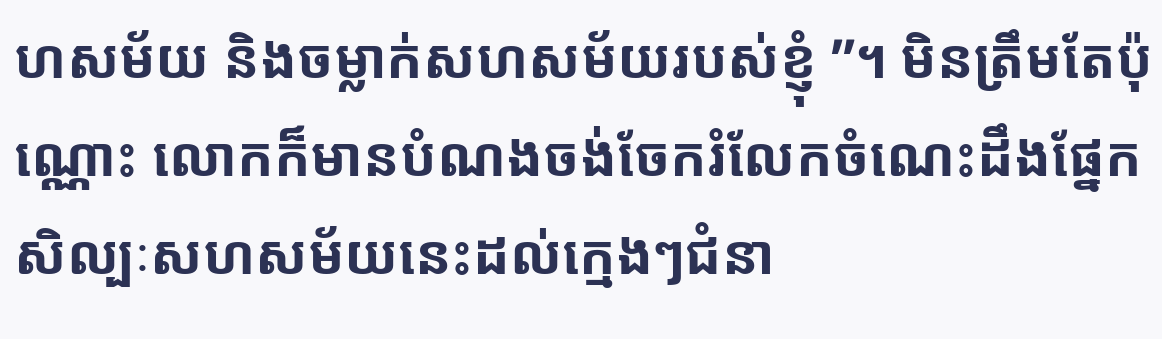ហសម័យ និងចម្លាក់សហសម័យរបស់ខ្ញុំ ”។ មិនត្រឹមតែប៉ុណ្ណោះ លោកក៏មានបំណងចង់ចែករំលែកចំណេះដឹងផ្នែកសិល្បៈសហសម័យនេះដល់ក្មេងៗជំនា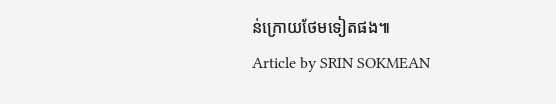ន់ក្រោយថែមទៀតផង៕
Article by SRIN SOKMEAN